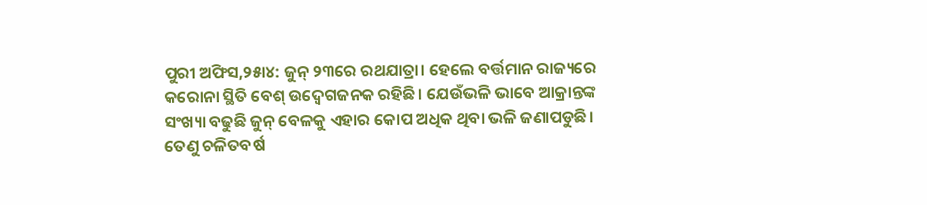ପୁରୀ ଅଫିସ,୨୫ା୪: ଜୁନ୍ ୨୩ରେ ରଥଯାତ୍ରା। ହେଲେ ବର୍ତ୍ତମାନ ରାଜ୍ୟରେ କରୋନା ସ୍ଥିତି ବେଶ୍ ଉଦ୍ବେଗଜନକ ରହିଛି। ଯେଉଁଭଳି ଭାବେ ଆକ୍ରାନ୍ତଙ୍କ ସଂଖ୍ୟା ବଢୁଛି ଜୁନ୍ ବେଳକୁ ଏହାର କୋପ ଅଧିକ ଥିବା ଭଳି ଜଣାପଡୁଛି। ତେଣୁ ଚଳିତବର୍ଷ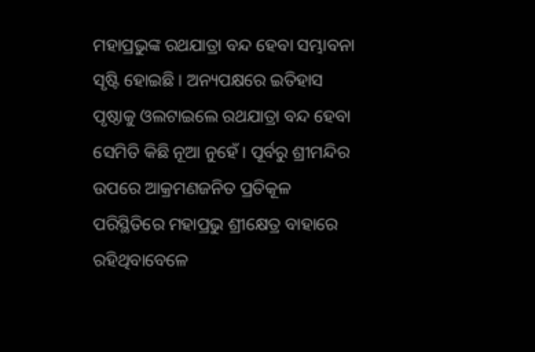ମହାପ୍ରଭୁଙ୍କ ରଥଯାତ୍ରା ବନ୍ଦ ହେବା ସମ୍ଭାବନା ସୃଷ୍ଟି ହୋଇଛି। ଅନ୍ୟପକ୍ଷରେ ଇତିହାସ ପୃଷ୍ଠାକୁ ଓଲଟାଇଲେ ରଥଯାତ୍ରା ବନ୍ଦ ହେବା ସେମିତି କିଛି ନୂଆ ନୁହେଁ। ପୂର୍ବରୁ ଶ୍ରୀମନ୍ଦିର ଉପରେ ଆକ୍ରମଣଜନିତ ପ୍ରତିକୂଳ ପରିସ୍ଥିତିରେ ମହାପ୍ରଭୁ ଶ୍ରୀକ୍ଷେତ୍ର ବାହାରେ ରହିଥିବାବେଳେ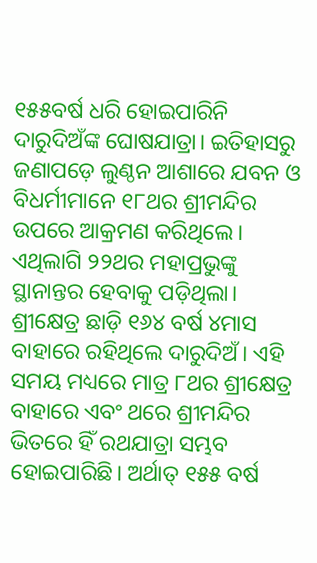୧୫୫ବର୍ଷ ଧରି ହୋଇପାରିନି ଦାରୁଦିଅଁଙ୍କ ଘୋଷଯାତ୍ରା। ଇତିହାସରୁ ଜଣାପଡ଼େ ଲୁଣ୍ଠନ ଆଶାରେ ଯବନ ଓ ବିଧର୍ମୀମାନେ ୧୮ଥର ଶ୍ରୀମନ୍ଦିର ଉପରେ ଆକ୍ରମଣ କରିଥିଲେ। ଏଥିଲାଗି ୨୨ଥର ମହାପ୍ରଭୁଙ୍କୁ ସ୍ଥାନାନ୍ତର ହେବାକୁ ପଡ଼ିଥିଲା। ଶ୍ରୀକ୍ଷେତ୍ର ଛାଡ଼ି ୧୬୪ ବର୍ଷ ୪ମାସ ବାହାରେ ରହିଥିଲେ ଦାରୁଦିଅଁ। ଏହି ସମୟ ମଧ୍ୟରେ ମାତ୍ର ୮ଥର ଶ୍ରୀକ୍ଷେତ୍ର ବାହାରେ ଏବଂ ଥରେ ଶ୍ରୀମନ୍ଦିର ଭିତରେ ହିଁ ରଥଯାତ୍ରା ସମ୍ଭବ ହୋଇପାରିଛି। ଅର୍ଥାତ୍ ୧୫୫ ବର୍ଷ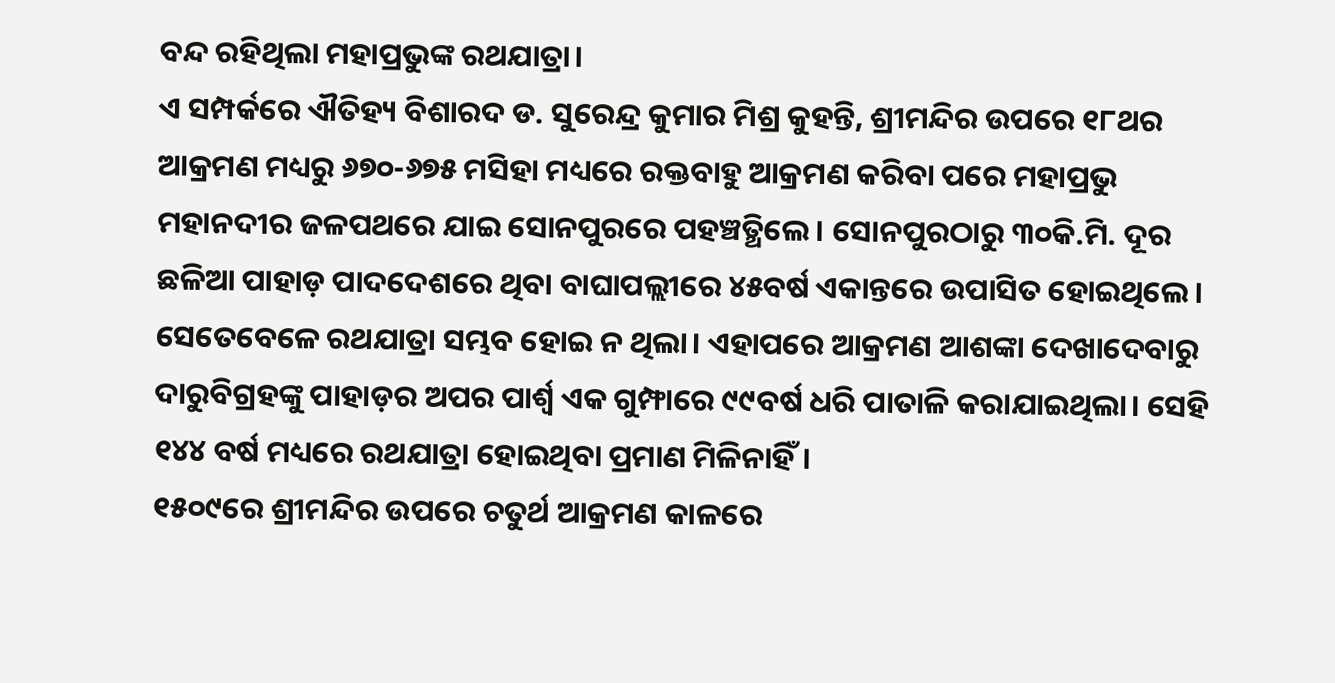ବନ୍ଦ ରହିଥିଲା ମହାପ୍ରଭୁଙ୍କ ରଥଯାତ୍ରା।
ଏ ସମ୍ପର୍କରେ ଐତିହ୍ୟ ବିଶାରଦ ଡ. ସୁରେନ୍ଦ୍ର କୁମାର ମିଶ୍ର କୁହନ୍ତି, ଶ୍ରୀମନ୍ଦିର ଉପରେ ୧୮ଥର ଆକ୍ରମଣ ମଧ୍ୟରୁ ୬୭୦-୬୭୫ ମସିହା ମଧ୍ୟରେ ରକ୍ତବାହୁ ଆକ୍ରମଣ କରିବା ପରେ ମହାପ୍ରଭୁ ମହାନଦୀର ଜଳପଥରେ ଯାଇ ସୋନପୁରରେ ପହଞ୍ଚତ୍ଥିଲେ। ସୋନପୁରଠାରୁ ୩୦କି.ମି. ଦୂର ଛଳିଆ ପାହାଡ଼ ପାଦଦେଶରେ ଥିବା ବାଘାପଲ୍ଲୀରେ ୪୫ବର୍ଷ ଏକାନ୍ତରେ ଉପାସିତ ହୋଇଥିଲେ। ସେତେବେଳେ ରଥଯାତ୍ରା ସମ୍ଭବ ହୋଇ ନ ଥିଲା। ଏହାପରେ ଆକ୍ରମଣ ଆଶଙ୍କା ଦେଖାଦେବାରୁ ଦାରୁବିଗ୍ରହଙ୍କୁ ପାହାଡ଼ର ଅପର ପାର୍ଶ୍ୱ ଏକ ଗୁମ୍ଫାରେ ୯୯ବର୍ଷ ଧରି ପାତାଳି କରାଯାଇଥିଲା। ସେହି ୧୪୪ ବର୍ଷ ମଧ୍ୟରେ ରଥଯାତ୍ରା ହୋଇଥିବା ପ୍ରମାଣ ମିଳିନାହିଁ।
୧୫୦୯ରେ ଶ୍ରୀମନ୍ଦିର ଉପରେ ଚତୁର୍ଥ ଆକ୍ରମଣ କାଳରେ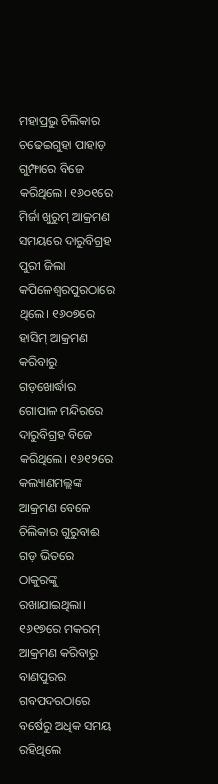ମହାପ୍ରଭୁ ଚିଲିକାର ଚଢେଇଗୁହା ପାହାଡ଼ ଗୁମ୍ଫାରେ ବିଜେ କରିଥିଲେ। ୧୬୦୧ରେ ମିର୍ଜା ଖୁରୁମ୍ ଆକ୍ରମଣ ସମୟରେ ଦାରୁବିଗ୍ରହ ପୁରୀ ଜିଲା କପିଳେଶ୍ୱରପୁରଠାରେ ଥିଲେ। ୧୬୦୭ରେ ହାସିମ୍ ଆକ୍ରମଣ କରିବାରୁ ଗଡ଼ଖୋର୍ଦ୍ଧାର ଗୋପାଳ ମନ୍ଦିରରେ ଦାରୁବିଗ୍ରହ ବିଜେ କରିଥିଲେ। ୧୬୧୨ରେ କଲ୍ୟାଣମଲ୍ଲଙ୍କ ଆକ୍ରମଣ ବେଳେ ଚିଲିକାର ଗୁରୁବାଈ ଗଡ଼ ଭିତରେ ଠାକୁରଙ୍କୁ ରଖାଯାଇଥିଲା। ୧୬୧୭ରେ ମକରମ୍ ଆକ୍ରମଣ କରିବାରୁ ବାଣପୁରର ଗବପଦରଠାରେ ବର୍ଷେରୁ ଅଧିକ ସମୟ ରହିଥିଲେ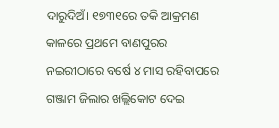ଦାରୁଦିଅଁ। ୧୭୩୧ରେ ତକି ଆକ୍ରମଣ କାଳରେ ପ୍ରଥମେ ବାଣପୁରର ନଇରୀଠାରେ ବର୍ଷେ ୪ ମାସ ରହିବାପରେ ଗଞ୍ଜାମ ଜିଲାର ଖଲ୍ଲିକୋଟ ଦେଇ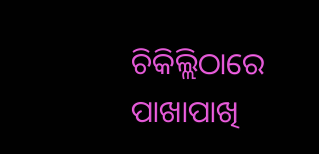ଚିକିଲ୍ଲିଠାରେ ପାଖାପାଖି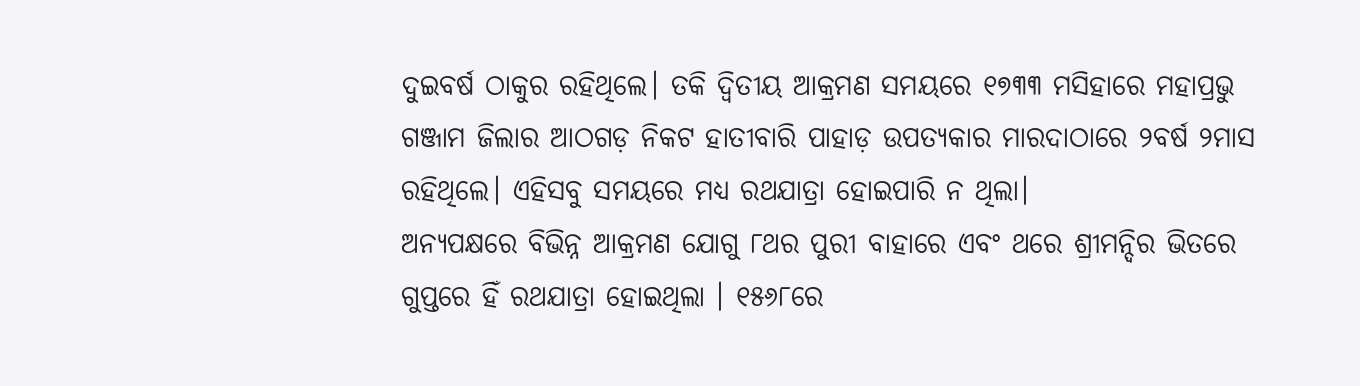ଦୁଇବର୍ଷ ଠାକୁର ରହିଥିଲେ। ତକି ଦ୍ୱିତୀୟ ଆକ୍ରମଣ ସମୟରେ ୧୭୩୩ ମସିହାରେ ମହାପ୍ରଭୁ ଗଞ୍ଜାମ ଜିଲାର ଆଠଗଡ଼ ନିକଟ ହାତୀବାରି ପାହାଡ଼ ଉପତ୍ୟକାର ମାରଦାଠାରେ ୨ବର୍ଷ ୨ମାସ ରହିଥିଲେ। ଏହିସବୁ ସମୟରେ ମଧ୍ୟ ରଥଯାତ୍ରା ହୋଇପାରି ନ ଥିଲା।
ଅନ୍ୟପକ୍ଷରେ ବିଭିନ୍ନ ଆକ୍ରମଣ ଯୋଗୁ ୮ଥର ପୁରୀ ବାହାରେ ଏବଂ ଥରେ ଶ୍ରୀମନ୍ଦିର ଭିତରେ ଗୁପ୍ତରେ ହିଁ ରଥଯାତ୍ରା ହୋଇଥିଲା । ୧୫୬୮ରେ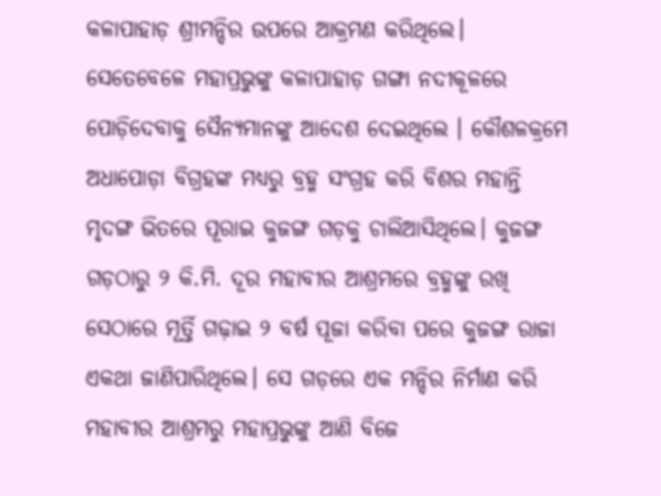କଳାପାହାଡ଼ ଶ୍ରୀମନ୍ଦିର ଉପରେ ଆକ୍ରମଣ କରିଥିଲେ। ସେତେବେଳେ ମହାପ୍ରଭୁଙ୍କୁ କଳାପାହାଡ଼ ଗଙ୍ଗା ନଦୀକୂଳରେ ପୋଡ଼ିଦେବାକୁ ସୈନ୍ୟମାନଙ୍କୁ ଆଦେଶ ଦେଇଥିଲେ । କୌଶଳକ୍ରମେ ଅଧାପୋଡ଼ା ବିଗ୍ରହଙ୍କ ମଧ୍ୟରୁ ବ୍ରହ୍ମ ସଂଗ୍ରହ କରି ବିଶର ମହାନ୍ତି ମୃଦଙ୍ଗ ଭିତରେ ପୂରାଇ କୁଜଙ୍ଗ ଗଡ଼କୁ ଚାଲିଆସିଥିଲେ। କୁଜଙ୍ଗ ଗଡ଼ଠାରୁ ୨ କି.ମି. ଦୂର ମହାବୀର ଆଶ୍ରମରେ ବ୍ରହ୍ମଙ୍କୁ ରଖି ସେଠାରେ ମୂର୍ତ୍ତି ଗଢ଼ାଇ ୨ ବର୍ଷ ପୂଜା କରିବା ପରେ କୁଜଙ୍ଗ ରାଜା ଏକଥା ଜାଣିପାରିଥିଲେ। ସେ ଗଡ଼ରେ ଏକ ମନ୍ଦିର ନିର୍ମାଣ କରି ମହାବୀର ଆଶ୍ରମରୁ ମହାପ୍ରଭୁଙ୍କୁ ଆଣି ବିଜେ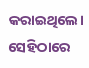କରାଇଥିଲେ। ସେହିଠାରେ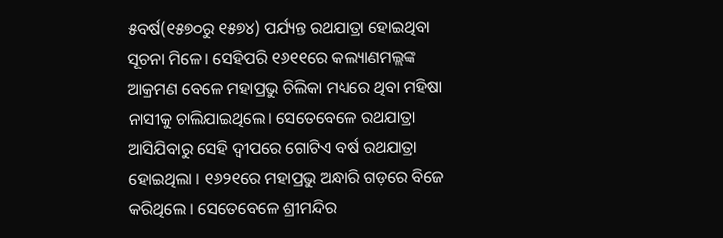୫ବର୍ଷ(୧୫୭୦ରୁ ୧୫୭୪) ପର୍ଯ୍ୟନ୍ତ ରଥଯାତ୍ରା ହୋଇଥିବା ସୂଚନା ମିଳେ। ସେହିପରି ୧୬୧୧ରେ କଲ୍ୟାଣମଲ୍ଲଙ୍କ ଆକ୍ରମଣ ବେଳେ ମହାପ୍ରଭୁ ଚିଲିକା ମଧ୍ୟରେ ଥିବା ମହିଷା ନାସୀକୁ ଚାଲିଯାଇଥିଲେ। ସେତେବେଳେ ରଥଯାତ୍ରା ଆସିଯିବାରୁ ସେହି ଦ୍ୱୀପରେ ଗୋଟିଏ ବର୍ଷ ରଥଯାତ୍ରା ହୋଇଥିଲା । ୧୬୨୧ରେ ମହାପ୍ରଭୁ ଅନ୍ଧାରି ଗଡ଼ରେ ବିଜେ କରିଥିଲେ । ସେତେବେଳେ ଶ୍ରୀମନ୍ଦିର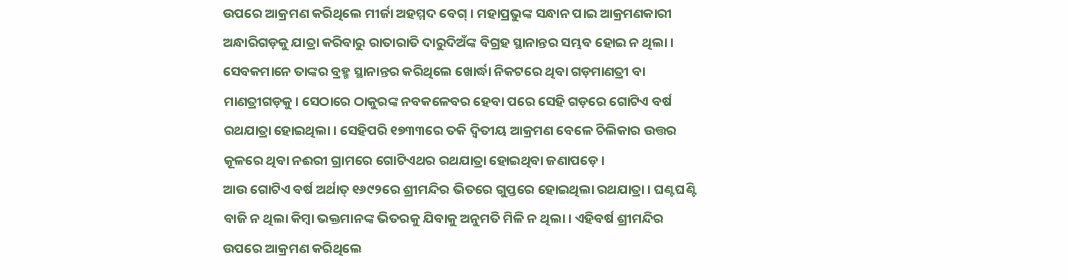ଉପରେ ଆକ୍ରମଣ କରିଥିଲେ ମୀର୍ଜା ଅହମ୍ମଦ ବେଗ୍। ମହାପ୍ରଭୁଙ୍କ ସନ୍ଧାନ ପାଇ ଆକ୍ରମଣକାରୀ ଅନ୍ଧାରିଗଡ଼କୁ ଯାତ୍ରା କରିବାରୁ ରାତାରାତି ଦାରୁଦିଅଁଙ୍କ ବିଗ୍ରହ ସ୍ଥାନାନ୍ତର ସମ୍ଭବ ହୋଇ ନ ଥିଲା। ସେବକମାନେ ତାଙ୍କର ବ୍ରହ୍ମ ସ୍ଥାନାନ୍ତର କରିଥିଲେ ଖୋର୍ଦ୍ଧା ନିକଟରେ ଥିବା ଗଡ଼ମାଣତ୍ରୀ ବା ମାଣତ୍ରୀଗଡ଼କୁ। ସେଠାରେ ଠାକୁରଙ୍କ ନବକଳେବର ହେବା ପରେ ସେହି ଗଡ଼ରେ ଗୋଟିଏ ବର୍ଷ ରଥଯାତ୍ରା ହୋଇଥିଲା। ସେହିପରି ୧୭୩୩ରେ ତକି ଦ୍ୱିତୀୟ ଆକ୍ରମଣ ବେଳେ ଚିଲିକାର ଉତ୍ତର କୂଳରେ ଥିବା ନଈରୀ ଗ୍ରାମରେ ଗୋଟିଏଥର ରଥଯାତ୍ରା ହୋଇଥିବା ଜଣାପଡ଼େ।
ଆଉ ଗୋଟିଏ ବର୍ଷ ଅର୍ଥାତ୍ ୧୬୯୨ରେ ଶ୍ରୀମନ୍ଦିର ଭିତରେ ଗୁପ୍ତରେ ହୋଇଥିଲା ରଥଯାତ୍ରା। ଘଣ୍ଟଘଣ୍ଟି ବାଜି ନ ଥିଲା କିମ୍ବା ଭକ୍ତମାନଙ୍କ ଭିତରକୁ ଯିବାକୁ ଅନୁମତି ମିଳି ନ ଥିଲା। ଏହିବର୍ଷ ଶ୍ରୀମନ୍ଦିର ଉପରେ ଆକ୍ରମଣ କରିଥିଲେ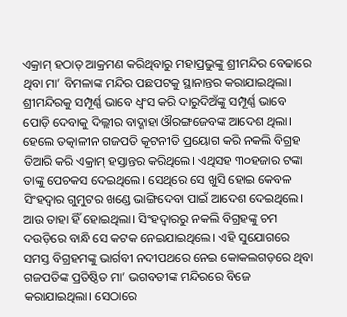ଏକ୍ରାମ୍ ହଠାତ୍ ଆକ୍ରମଣ କରିଥିବାରୁ ମହାପ୍ରଭୁଙ୍କୁ ଶ୍ରୀମନ୍ଦିର ବେଢାରେ ଥିବା ମା’ ବିମଳାଙ୍କ ମନ୍ଦିର ପଛପଟକୁ ସ୍ଥାନାନ୍ତର କରାଯାଇଥିଲା। ଶ୍ରୀମନ୍ଦିରକୁ ସମ୍ପୂର୍ଣ୍ଣ ଭାବେ ଧ୍ୱଂସ କରି ଦାରୁଦିଅଁଙ୍କୁ ସମ୍ପୂର୍ଣ୍ଣ ଭାବେ ପୋଡ଼ି ଦେବାକୁ ଦିଲ୍ଲୀର ବାଦ୍ଶାହା ଔରଙ୍ଗଜେବଙ୍କ ଆଦେଶ ଥିଲା। ହେଲେ ତତ୍କାଳୀନ ଗଜପତି କୂଟନୀତି ପ୍ରୟୋଗ କରି ନକଲି ବିଗ୍ରହ ତିଆରି କରି ଏକ୍ରାମ୍ ହସ୍ତାନ୍ତର କରିଥିଲେ। ଏଥିସହ ୩୦ହଜାର ଟଙ୍କା ତାଙ୍କୁ ପେଚକସ ଦେଇଥିଲେ। ସେଥିରେ ସେ ଖୁସି ହୋଇ କେବଳ ସିଂହଦ୍ୱାର ଗୁମୁଟର ଖଣ୍ଡେ ଭାଙ୍ଗିଦେବା ପାଇଁ ଆଦେଶ ଦେଇଥିଲେ। ଆଉ ତାହା ହିଁ ହୋଇଥିଲା। ସିଂହଦ୍ୱାରରୁ ନକଲି ବିଗ୍ରହଙ୍କୁ ଚମ ଦଉଡ଼ିରେ ବାନ୍ଧି ସେ କଟକ ନେଇଯାଇଥିଲେ। ଏହି ସୁଯୋଗରେ ସମସ୍ତ ବିଗ୍ରହମଙ୍କୁ ଭାର୍ଗବୀ ନଦୀପଥରେ ନେଇ କୋକଲଗଡ଼ରେ ଥିବା ଗଜପତିଙ୍କ ପ୍ରତିଷ୍ଠିତ ମା’ ଭଗବତୀଙ୍କ ମନ୍ଦିରରେ ବିଜେ କରାଯାଇଥିଲା। ସେଠାରେ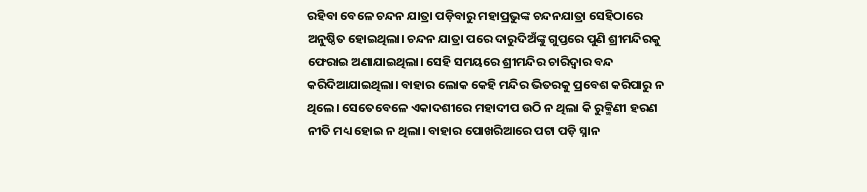ରହିବା ବେଳେ ଚନ୍ଦନ ଯାତ୍ରା ପଡ଼ିବାରୁ ମହାପ୍ରଭୁଙ୍କ ଚନ୍ଦନଯାତ୍ରା ସେହିଠାରେ ଅନୁଷ୍ଠିତ ହୋଇଥିଲା। ଚନ୍ଦନ ଯାତ୍ରା ପରେ ଦାରୁଦିଅଁଙ୍କୁ ଗୁପ୍ତରେ ପୁଣି ଶ୍ରୀମନ୍ଦିରକୁ ଫେରାଇ ଅଣାଯାଇଥିଲା। ସେହି ସମୟରେ ଶ୍ରୀମନ୍ଦିର ଚାରିଦ୍ୱାର ବନ୍ଦ କରିଦିଆଯାଇଥିଲା। ବାହାର ଲୋକ କେହି ମନ୍ଦିର ଭିତରକୁ ପ୍ରବେଶ କରିପାରୁ ନ ଥିଲେ। ସେତେବେଳେ ଏକାଦଶୀରେ ମହାଦୀପ ଉଠି ନ ଥିଲା କି ରୁକ୍ମିଣୀ ହରଣ ନୀତି ମଧ୍ୟ ହୋଇ ନ ଥିଲା। ବାହାର ପୋଖରିଆରେ ପଟା ପଡ଼ି ସ୍ନାନ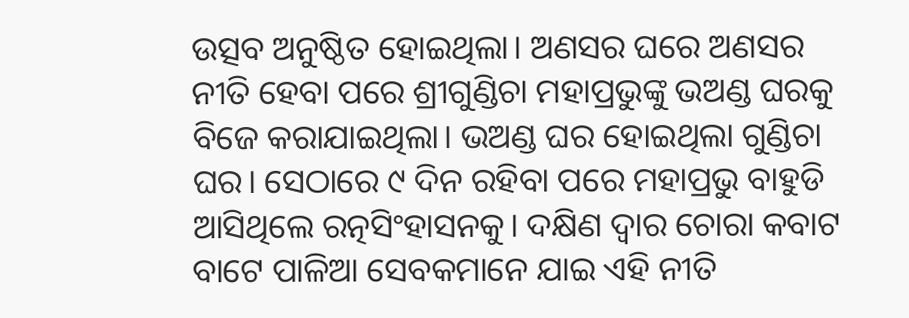ଉତ୍ସବ ଅନୁଷ୍ଠିତ ହୋଇଥିଲା। ଅଣସର ଘରେ ଅଣସର ନୀତି ହେବା ପରେ ଶ୍ରୀଗୁଣ୍ଡିଚା ମହାପ୍ରଭୁଙ୍କୁ ଭଅଣ୍ଡ ଘରକୁ ବିଜେ କରାଯାଇଥିଲା। ଭଅଣ୍ଡ ଘର ହୋଇଥିଲା ଗୁଣ୍ଡିଚା ଘର। ସେଠାରେ ୯ ଦିନ ରହିବା ପରେ ମହାପ୍ରଭୁ ବାହୁଡି ଆସିଥିଲେ ରତ୍ନସିଂହାସନକୁ। ଦକ୍ଷିଣ ଦ୍ୱାର ଚୋରା କବାଟ ବାଟେ ପାଳିଆ ସେବକମାନେ ଯାଇ ଏହି ନୀତି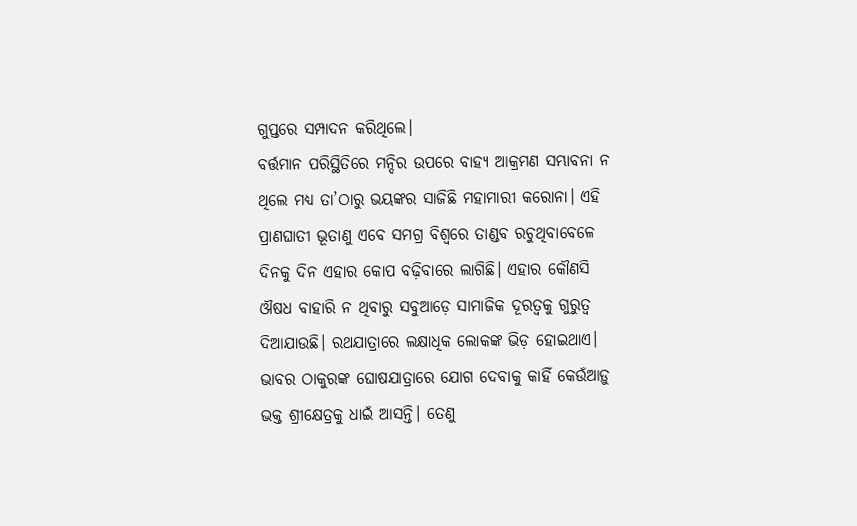ଗୁପ୍ତରେ ସମ୍ପାଦନ କରିଥିଲେ।
ବର୍ତ୍ତମାନ ପରିସ୍ଥିତିରେ ମନ୍ଦିର ଉପରେ ବାହ୍ୟ ଆକ୍ରମଣ ସମ୍ଭାବନା ନ ଥିଲେ ମଧ୍ୟ ତା’ଠାରୁ ଭୟଙ୍କର ସାଜିଛି ମହାମାରୀ କରୋନା। ଏହି ପ୍ରାଣଘାତୀ ଭୂତାଣୁ ଏବେ ସମଗ୍ର ବିଶ୍ୱରେ ତାଣ୍ଡବ ରଚୁଥିବାବେଳେ ଦିନକୁ ଦିନ ଏହାର କୋପ ବଢ଼ିବାରେ ଲାଗିଛି। ଏହାର କୌଣସି ଔଷଧ ବାହାରି ନ ଥିବାରୁ ସବୁଆଡ଼େ ସାମାଜିକ ଦୂରତ୍ୱକୁ ଗୁରୁତ୍ୱ ଦିଆଯାଉଛି। ରଥଯାତ୍ରାରେ ଲକ୍ଷାଧିକ ଲୋକଙ୍କ ଭିଡ଼ ହୋଇଥାଏ। ଭାବର ଠାକୁରଙ୍କ ଘୋଷଯାତ୍ରାରେ ଯୋଗ ଦେବାକୁ କାହିଁ କେଉଁଆଡ଼ୁ ଭକ୍ତ ଶ୍ରୀକ୍ଷେତ୍ରକୁ ଧାଇଁ ଆସନ୍ତି। ତେଣୁ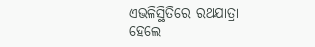ଏଭଳିସ୍ଥିତିରେ ରଥଯାତ୍ରା ହେଲେ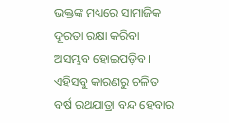ଭକ୍ତଙ୍କ ମଧ୍ୟରେ ସାମାଜିକ ଦୂରତା ରକ୍ଷା କରିବା ଅସମ୍ଭବ ହୋଇପଡ଼ିବ। ଏହିସବୁ କାରଣରୁ ଚଳିତ ବର୍ଷ ରଥଯାତ୍ରା ବନ୍ଦ ହେବାର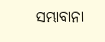ସମ୍ଭାବାନା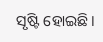ସୃଷ୍ଟି ହୋଇଛି।